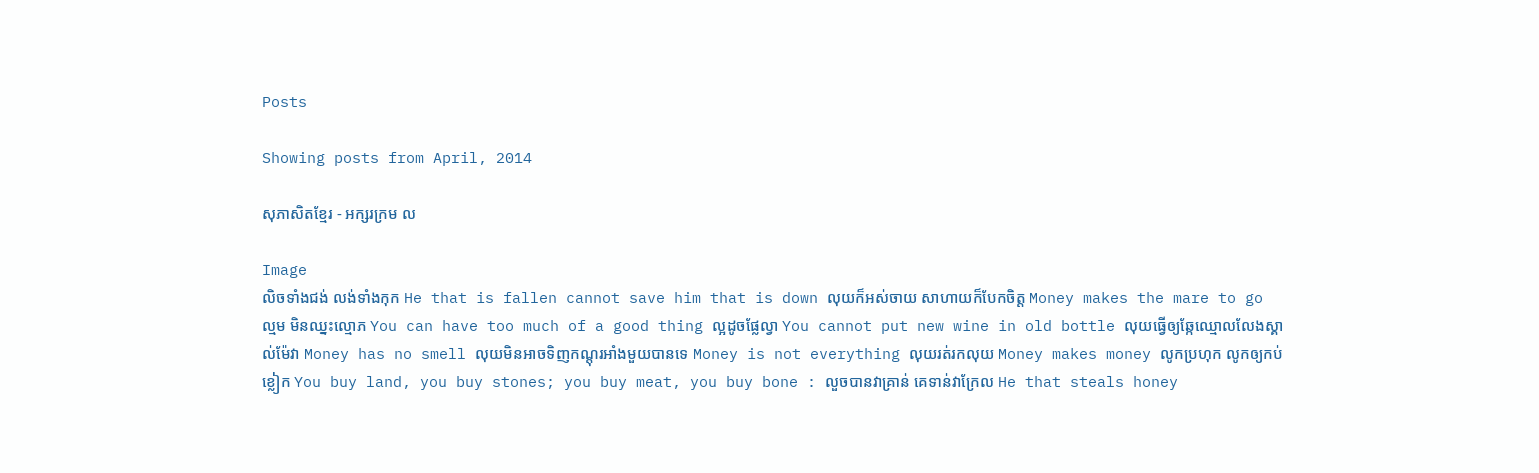Posts

Showing posts from April, 2014

សុភាសិតខ្មែរ - អក្សរក្រម ល

Image
លិចទាំងជង់ លង់ទាំងកុក He that is fallen cannot save him that is down លុយក៏ឣស់ចាយ សាហាយក៏បែកចិត្ត Money makes the mare to go ល្មម មិនឈ្នះល្មោភ You can have too much of a good thing ល្អដូចផ្លែល្វា You cannot put new wine in old bottle លុយធ្វើឲ្យឆ្កែឈ្មោលលែងស្គាល់ម៉ែវា Money has no smell លុយមិនឣាចទិញកណ្តុរឣាំងមួយបានទេ Money is not everything លុយរត់រកលុយ Money makes money លូកប្រហុក លូកឲ្យកប់ខ្លៀក You buy land, you buy stones; you buy meat, you buy bone : លួចបានវាគ្រាន់ គេទាន់វាក្រែល He that steals honey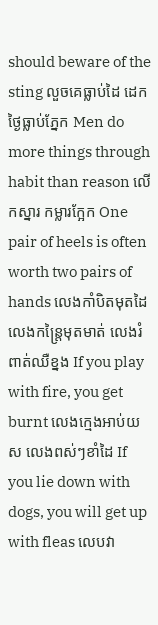should beware of the sting លួចគេធ្លាប់ដៃ ដេកថ្ងៃធ្លាប់ភ្នែក Men do more things through habit than reason លើកស្នារ កម្លារក្អែក One pair of heels is often worth two pairs of hands លេងកាំបិតមុតដៃ លេងកន្ត្រៃមុតមាត់ លេងរំពាត់ឈឺខ្នង If you play with fire, you get burnt លេងក្មេងឣាប់យស លេងពស់ៗខាំដៃ If you lie down with dogs, you will get up with fleas លេបវា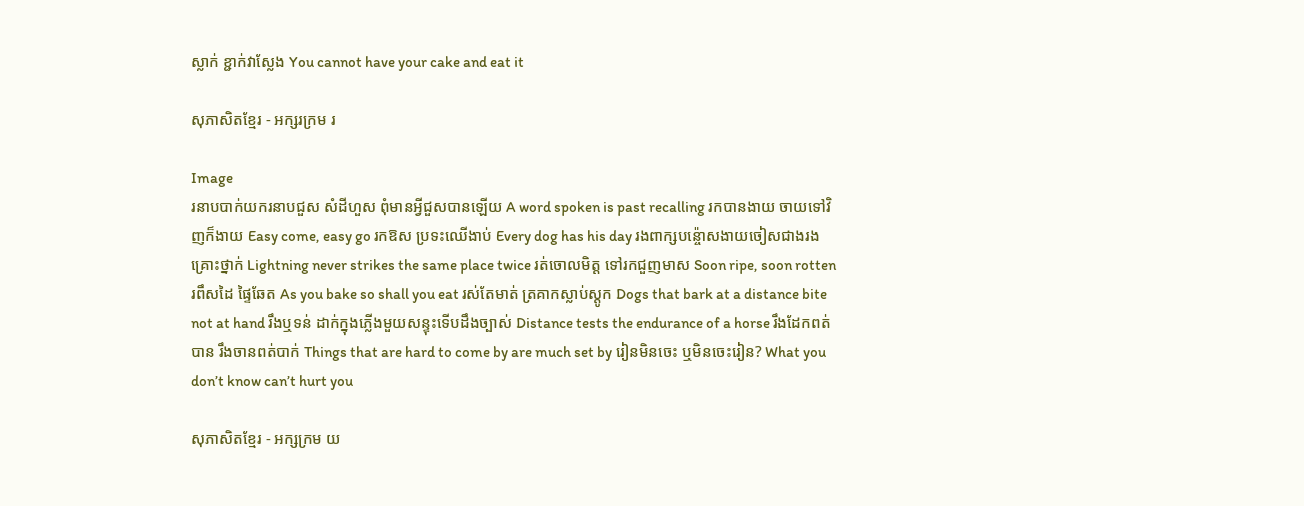ស្លាក់ ខ្ជាក់វាស្លែង You cannot have your cake and eat it

សុភាសិតខ្មែរ - អក្សរក្រម រ

Image
រនាបបាក់យករនាបជួស សំដីហួស ពុំមានឣ្វីជួសបានឡើយ A word spoken is past recalling រកបានងាយ ចាយទៅវិញក៏ងាយ Easy come, easy go រកឱស ប្រទះឈើងាប់ Every dog has his day រងពាក្សបន៉្ចោសងាយចៀសជាងរងគ្រោះថ្នាក់ Lightning never strikes the same place twice រត់ចោលមិត្ត ទៅរកជួញមាស Soon ripe, soon rotten រពឹសដៃ ផ្ទៃឆែត As you bake so shall you eat រស់តែមាត់ ត្រគាកស្លាប់ស្តូក Dogs that bark at a distance bite not at hand រឹងឬទន់ ដាក់ក្នុងភ្លើងមួយសន្ទុះទើបដឹងច្បាស់ Distance tests the endurance of a horse រឹងដែកពត់បាន រឹងចានពត់បាក់ Things that are hard to come by are much set by រៀនមិនចេះ ឬមិនចេះរៀន? What you don’t know can’t hurt you

សុភាសិតខ្មែរ - អក្សក្រម យ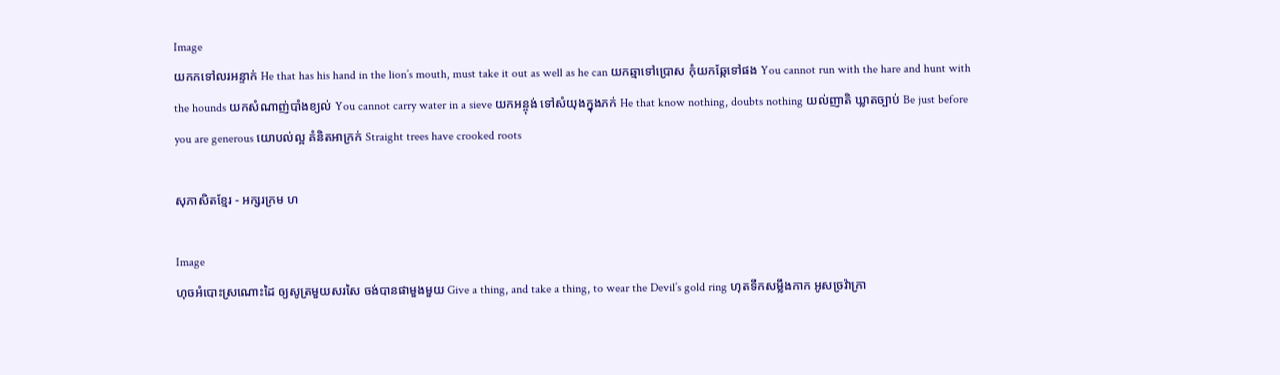Image
យកកទៅលរអន្ទាក់ He that has his hand in the lion’s mouth, must take it out as well as he can យកឆ្មាទៅប្រោស កុំយកឆ្កែទៅផង You cannot run with the hare and hunt with the hounds យកសំណាញ់បាំងខ្យល់ You cannot carry water in a sieve យកឣន្ចុង់ ទៅសំយុងក្នុងភក់ He that know nothing, doubts nothing យល់ញាតិ ឃ្លាតច្បាប់ Be just before you are generous យោបល់ល្អ គំនិតឣាក្រក់ Straight trees have crooked roots

សុភាសិតខ្មែរ - អក្សរក្រម ហ

Image
ហុចឣំបោះស្រណោះដៃ ឲ្យសូត្រមួយសរសៃ ចង់បានផាមួងមួយ Give a thing, and take a thing, to wear the Devil’s gold ring ហុតទឹកសម្លឹងកាក ឣូសច្រវ៉ាក្រា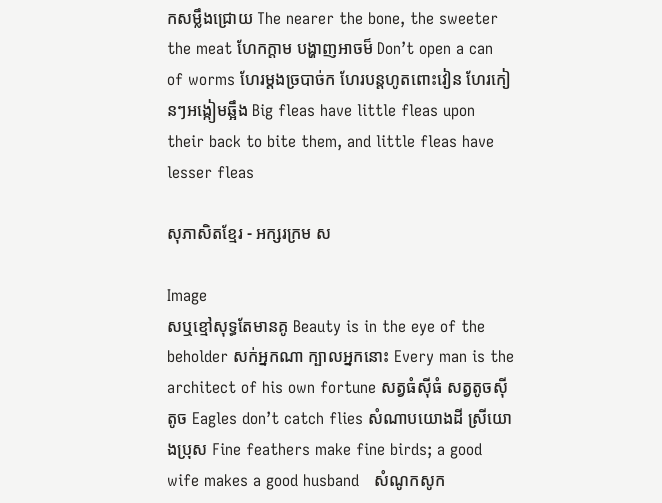កសម្លឹងជ្រោយ The nearer the bone, the sweeter the meat ហែកក្តាម បង្ហាញឣាចម៏ Don’t open a can of worms ហែរម្តងច្របាច់ក ហែរបន្តហូតពោះវៀន ហែរកៀនៗឣង្កៀមឆ្អឹង Big fleas have little fleas upon their back to bite them, and little fleas have lesser fleas

សុភាសិតខ្មែរ - អក្សរក្រម ស

Image
សឬខ្មៅសុទ្ធតែមានគូ Beauty is in the eye of the beholder សក់ឣ្នកណា ក្បាលឣ្នកនោះ Every man is the architect of his own fortune សត្វធំស៊ីធំ សត្វតូចស៊ីតូច Eagles don’t catch flies សំណាបយោងដី ស្រីយោងប្រុស Fine feathers make fine birds; a good wife makes a good husband   សំណូកសូក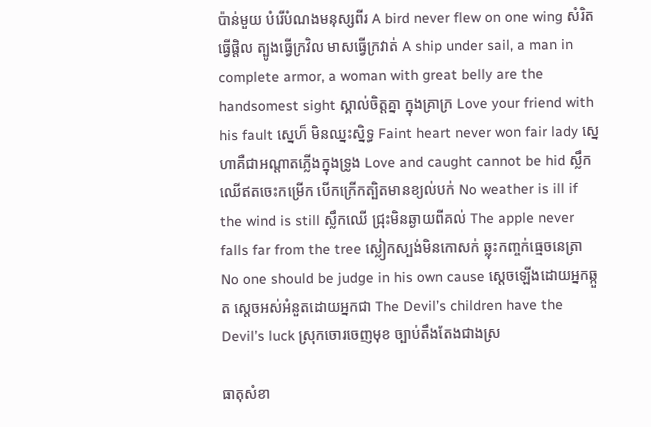ប៉ាន់មួយ បំរើបំណងមនុស្សពីរ A bird never flew on one wing សំរិតធ្វើផ្តិល ត្បូងធ្វើក្រវិល មាសធ្វើក្រវាត់ A ship under sail, a man in complete armor, a woman with great belly are the handsomest sight ស្គាល់ចិត្តគ្នា ក្នុងគ្រាក្រ Love your friend with his fault ស្នេហ៏ មិនឈ្នះស្និទ្ធ Faint heart never won fair lady ស្នេហាគឺជាឣណ្តាតភ្លើងក្នុងទ្រូង Love and caught cannot be hid ស្លឹកឈើឥតចេះកម្រើក បើកក្រើកត្បិតមានខ្យល់បក់ No weather is ill if the wind is still ស្លឹកឈើ ជ្រុះមិនឆ្ងាយពីគល់ The apple never falls far from the tree ស្លៀកស្បង់មិនកោសក់ ឆ្លុះកញ្ចក់ធ្មេចនេត្រា No one should be judge in his own cause ស្តេចឡើងដោយឣ្នកឆ្កួត ស្តេចឣស់ឣំនួតដោយឣ្នកជា The Devil’s children have the Devil’s luck ស្រុកចោរចេញមុខ ច្បាប់តឹងតែងជាងស្រ

ធាតុសំខា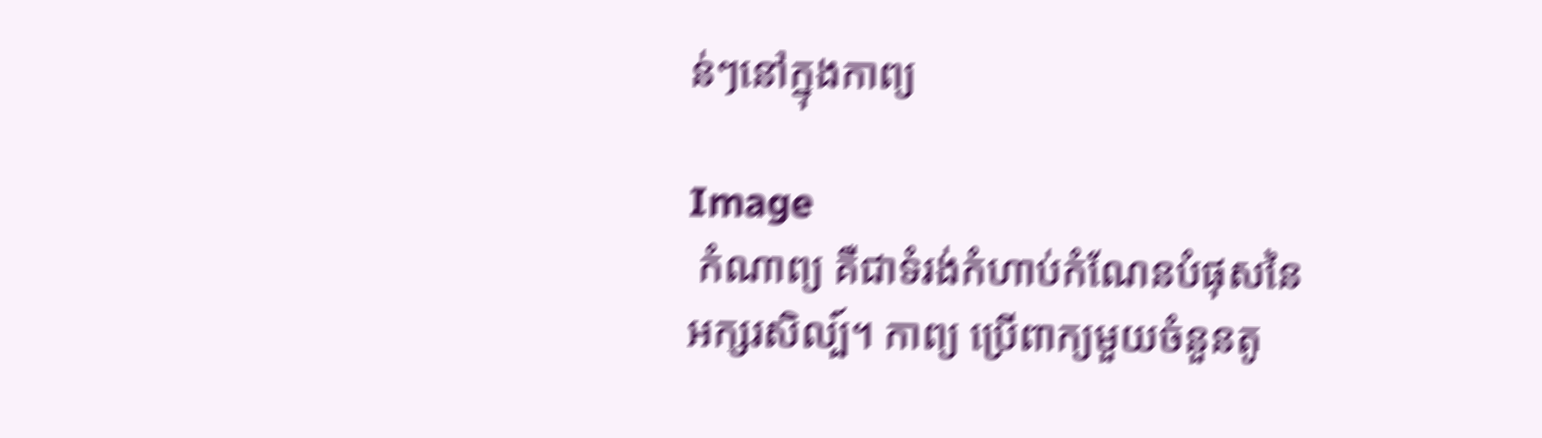ន់ៗនៅក្នុងកាព្យ

Image
 កំណាព្យ គឺជាទំរង់កំហាប់កំណែនបំផុសនៃអក្សរសិល្ប៍។ កាព្យ ប្រើពាក្យមួយចំនួនតូ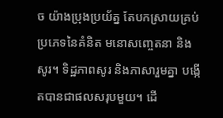ច យ៉ាងប្រុងប្រយ័ត្ន តែបកស្រាយគ្រប់ប្រភេទនៃគំនិត មនោសញ្ចេតនា និងសូរ។ ទិដ្ឋភាពសូរ និងភាសារួមគ្នា បង្កើតបានជាផលសរុបមួយ។ ដើ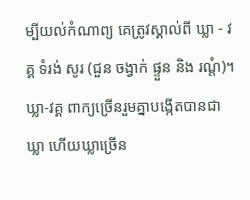ម្បីយល់កំណាព្យ គេត្រូវស្គាល់ពី ឃ្លា - វគ្គ ទំរង់ សូរ (ជួន ចង្វាក់ ផ្ទួន និង រណ្តំ)។  ឃ្លា-វគ្គ ពាក្យច្រើនរួមគ្នាបង្កើតបានជាឃ្លា ហើយឃ្លាច្រើន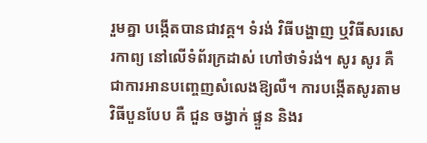រួមគ្នា បង្កើតបានជាវគ្គ។ ទំរង់ វិធីបង្ហាញ ឬវិធីសរសេរកាព្យ នៅលើទំព័រក្រដាស់ ហៅថាទំរង់។ សូរ សូរ គឺជាការអានបញ្ចេញសំលេងឱ្យលឺ។ ការបង្កើតសូរតាមវិធីបួនបែប គឺ ជួន ចង្វាក់ ផ្ទួន និងរ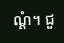ណ្តំ។ ជួ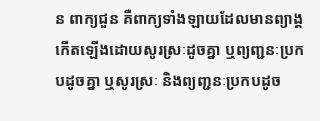ន ពាក្យជួន គឺពាក្យទាំងឡាយដែលមានព្យាង្គកើតឡើងដោយសូរស្រៈដូចគ្នា ឬព្យញ្ជនៈប្រកបដូចគ្នា ឬសូរស្រៈ និងព្យញ្ជនៈប្រកបដូច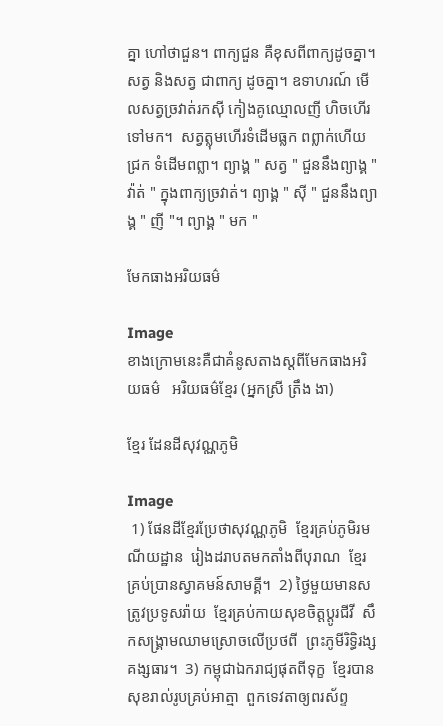គ្នា ហៅថាជួន។ ពាក្យជួន គឺខុសពីពាក្យដូចគ្នា។ សត្វ និងសត្វ ជាពាក្យ ដូចគ្នា។ ឧទាហរណ៍ មើលសត្វច្រវាត់រកស៊ី កៀងគូឈ្មោលញី ហិចហើរទៅមក។  សត្វត្លុមហើរទំដើមធ្លក ពព្លាក់ហើយជ្រក ទំដើមពព្លា។ ព្យាង្គ " សត្វ " ជួននឹងព្យាង្គ " វ៉ាត់ " ក្នុងពាក្យច្រវាត់។ ព្យាង្គ " ស៊ី " ជួននឹងព្យាង្គ " ញី "។ ព្យាង្គ " មក "

មែកធាងអរិយធម៌

Image
ខាងក្រោមនេះគឺជាគំនូសតាងស្តពីមែកធាងអរិយធម៌   អរិយធម៌ខ្មែរ (អ្នកស្រី ត្រឹង ងា)

ខ្មែរ ដែនដីសុវណ្ណភូមិ

Image
 1) ផែនដីខ្មែរប្រែថាសុវណ្ណភូមិ  ខ្មែរគ្រប់ភូមិរមណីយដ្ឋាន  រៀងដរាបតមកតាំងពីបុរាណ  ខ្មែរគ្រប់ប្រានស្វាគមន៍សាមគ្គី។  2) ថ្ងៃមួយមានសត្រូវប្រទូសរ៉ាយ  ខ្មែរគ្រប់កាយសុខចិត្តប្តូរជីវី  សឹកសង្រ្គាមឈាមស្រោចលើប្រថពី  ព្រះភូមីរិទ្ធិរង្សគង្សធារ។  3) កម្ពុជាឯករាជ្យផុតពីទុក្ខ  ខ្មែរបានសុខរាល់រូបគ្រប់អាត្មា  ពួកទេវតាឲ្យពរស័ព្ទ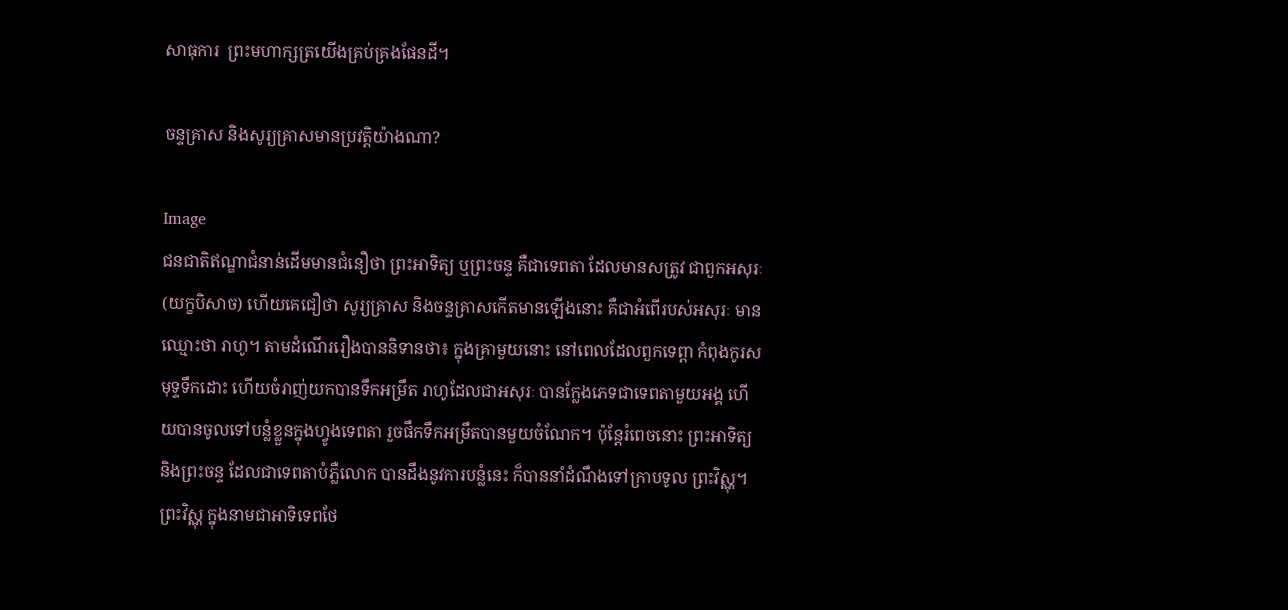សាធុការ  ព្រះមហាក្សត្រយើងគ្រប់គ្រងផែនដី។

ចន្ទគ្រាស និងសូរ្យគ្រាសមានប្រវត្តិយ៉ាងណា?

Image
ជនជាតិឥណ្ឌាជំនាន់ដើមមានជំនឿថា ព្រះអាទិត្យ ឬព្រះចន្ទ គឺជាទេពតា ដែលមានសត្រូវ ជាពួកអសុរៈ (យក្ខបិសាច) ហើយគេជឿថា សូរ្យគ្រាស និងចន្ទគ្រាសកើតមានឡើងនោះ គឺជាអំពើរបស់អសុរៈ មានឈ្មោះថា រាហូ។ តាមដំណើររឿងបាននិទានថា៖ ក្នុងគ្រាមួយនោះ នៅពេលដែលពួកទេព្ពា កំពុងកូរសមុទ្ទទឹកដោះ ហើយចំរាញ់យកបានទឹកអម្រឹត រាហូដែលជាអសុរៈ បានក្លែងភេទជាទេពតាមួយអង្គ ហើយបានចូលទៅបន្លំខ្លួនក្នុងហ្វូងទេពតា រួចផឹកទឹកអម្រឹតបានមួយចំណែក។ ប៉ុន្តែរំពេចនោះ ព្រះអាទិត្យ និងព្រះចន្ទ ដែលជាទេពតាបំភ្លឺលោក បានដឹងនូវការបន្លំនេះ ក៏បាននាំដំណឹងទៅក្រាបទូល ព្រះវិស្ណុ។ ព្រះវិស្ណុ ក្នុងនាមជាអាទិទេពថែ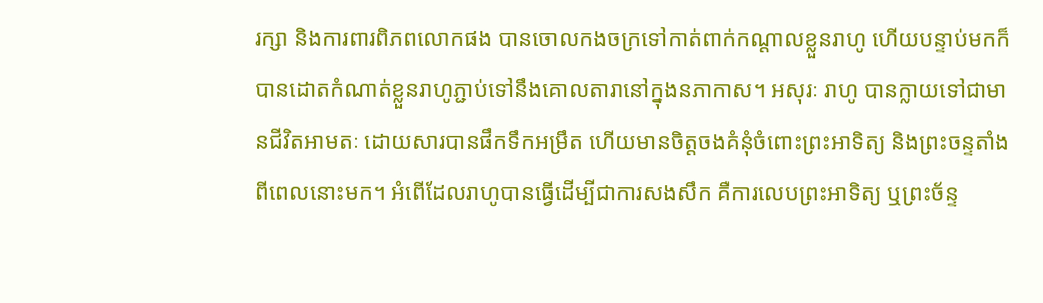រក្សា និងការពារពិភពលោកផង បានចោលកងចក្រទៅកាត់ពាក់កណ្តាលខ្លួនរាហូ ហើយបន្ទាប់មកក៏បានដោតកំណាត់ខ្លួនរាហូភ្ជាប់ទៅនឹងគោលតារានៅក្នុងនភាកាស។ អសុរៈ រាហូ បានក្លាយទៅជាមានជីវិតអាមតៈ ដោយសារបានផឹកទឹកអម្រឹត ហើយមានចិត្តចងគំនុំចំពោះព្រះអាទិត្យ និងព្រះចន្ទតាំងពីពេលនោះមក។ អំពើដែលរាហូបានធ្វើដើម្បីជាការសងសឹក គឺការលេបព្រះអាទិត្យ ឬព្រះច័ន្ទ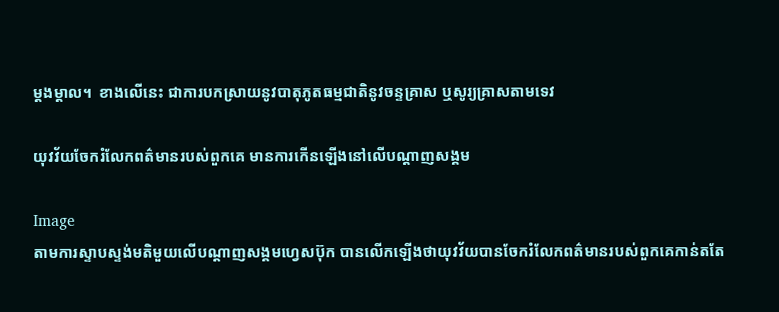ម្តងម្តាល។  ខាងលើនេះ ជាការបកស្រាយនូវបាតុភូតធម្មជាតិនូវចន្ទគ្រាស ឬសូរ្យគ្រាសតាមទេវ

យុវវ័យចែករំលែកពត៌មានរបស់ពួកគេ មានការកើនឡើងនៅលើបណ្តាញសង្គម

Image
តាមការស្ទាបស្ទង់មតិមួយលើបណ្តាញសង្គមហ្វេសប៊ុក បានលើកឡើងថាយុវវ័យបានចែករំលែកពត៌មានរបស់ពួកគេកាន់តតែ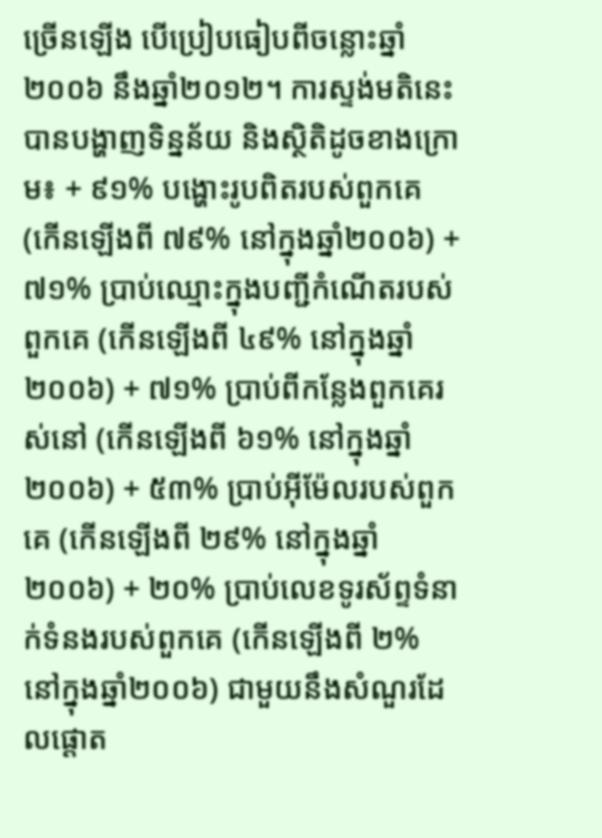ច្រើនឡើង បើប្រៀបធៀបពីចន្លោះឆ្នាំ ២០០៦ នឹងឆ្នាំ២០១២។ ការស្ទង់មតិនេះ បានបង្ហាញទិន្នន័យ និងស្ថិតិដូចខាងក្រោម៖ + ៩១% បង្ហោះរូបពិតរបស់ពួកគេ (កើនឡើងពី ៧៩% នៅក្នុងឆ្នាំ២០០៦) + ៧១% ប្រាប់ឈ្មោះក្នុងបញ្ជីកំណើតរបស់ពួកគេ (កើនឡើងពី ៤៩% នៅក្នុងឆ្នាំ២០០៦) + ៧១% ប្រាប់ពីកន្លែងពួកគេរស់នៅ (កើនឡើងពី ៦១% នៅក្នុងឆ្នាំ២០០៦) + ៥៣% ប្រាប់អ៊ីម៉ែលរបស់ពួកគេ (កើនឡើងពី ២៩% នៅក្នុងឆ្នាំ២០០៦) + ២០% ប្រាប់លេខទូរស័ព្ទទំនាក់ទំនងរបស់ពួកគេ (កើនឡើងពី ២% នៅក្នុងឆ្នាំ២០០៦) ជាមួយនឹងសំណួរដែលផ្តោត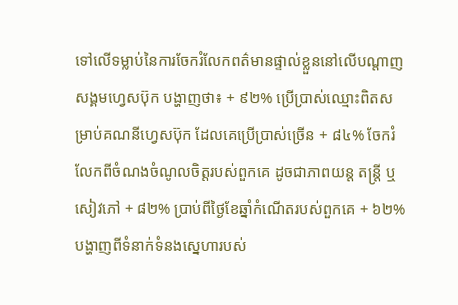ទៅលើទម្លាប់នៃការចែករំលែកពត៌មានផ្ទាល់ខ្លួននៅលើបណ្តាញសង្គមហ្វេសប៊ុក បង្ហាញថា៖ + ៩២% ប្រើប្រាស់ឈ្មោះពិតសម្រាប់គណនីហ្វេសប៊ុក ដែលគេប្រើប្រាស់ច្រើន + ៨៤% ចែករំលែកពីចំណងចំណូលចិត្តរបស់ពួកគេ ដូចជាភាពយន្ត តន្ត្រី ឬសៀវភៅ + ៨២% ប្រាប់ពីថ្ងៃខែឆ្នាំកំណើតរបស់ពួកគេ + ៦២% បង្ហាញពីទំនាក់ទំនងស្នេហារបស់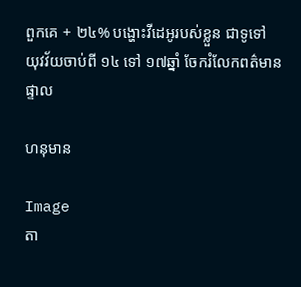ពួកគេ + ២៤% បង្ហោះវីដេអូរបស់ខ្លួន ជាទូទៅ យុវវ័យចាប់ពី ១៤ ទៅ ១៧ឆ្នាំ ចែករំលែកពត៌មានផ្ទាល

ហនុមាន

Image
តា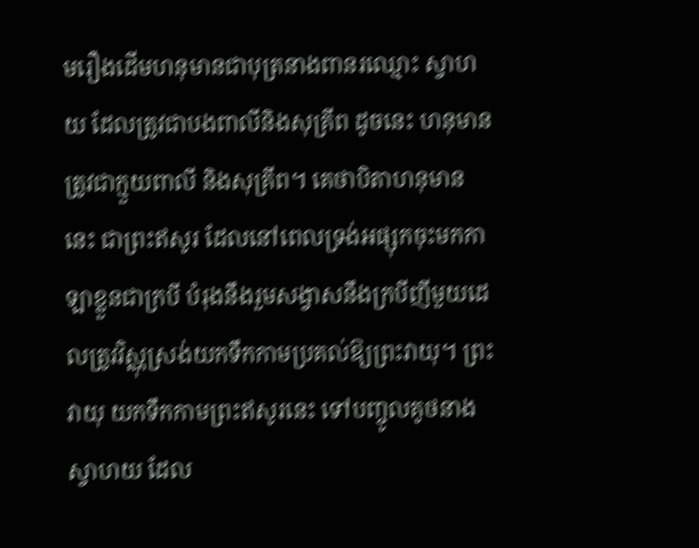មរឿងដើមហនុមានជាបុត្រនាងពានរឈ្មោះ ស្វាហយ ដែលត្រូវជាបងពាលីនិងសុគ្រីព ដូចនេះ ហនុមានត្រូវជាក្មួយពាលី និងសុគ្រីព។ គេថាបិតាហនុមាននេះ ជាព្រះឥសូរ ដែលនៅពេលទ្រង់អផ្សុកចុះមកកាឡាខ្លួនជាក្របី បំរុងនឹងរួមសង្វាសនឹងក្របីញីមួយដេលត្រូវវិស្ណុស្រង់យកទឹកកាមប្រគល់ឱ្យព្រះវាយុ។ ព្រះវាយុ យកទឹកកាមព្រះឥសូរនេះ ទៅបញ្ចូលគូថនាងស្វាហយ ដែល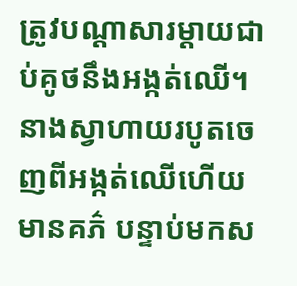ត្រូវបណ្តាសារម្តាយជាប់គូថនឹងអង្កត់ឈើ។  នាងស្វាហាយរបូតចេញពីអង្កត់ឈើហើយមានគភ៌ បន្ទាប់មកស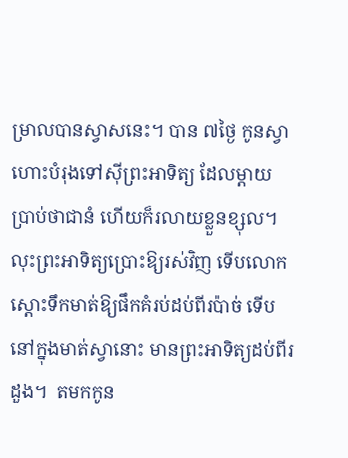ម្រាលបានស្វាសនេះ។ បាន ៧ថ្ងៃ កូនស្វាហោះបំរុងទៅស៊ីព្រះអាទិត្យ ដែលម្តាយប្រាប់ថាជានំ ហើយក៏រលាយខ្លួនខ្សុល។ លុះព្រះអាទិត្យប្រោះឱ្យរស់វិញ ទើបលោកស្តោះទឹកមាត់ឱ្យផឹកគំរប់ដប់ពីរប៉ាច់ ទើបនៅក្នុងមាត់ស្វានោះ មានព្រះអាទិត្យដប់ពីរដួង។  តមកកូន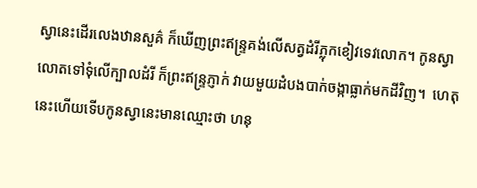ស្វានេះដើរលេងឋានសួគ៌ ក៏ឃើញព្រះឥន្ទ្រគង់លើសត្វដំរីភ្លុកខៀវទេវលោក។ កូនស្វាលោតទៅទុំលើក្បាលដំរី ក៏ព្រះឥន្ទ្រភ្ញាក់ វាយមួយដំបងបាក់ចង្កាធ្លាក់មកដីវិញ។  ហេតុនេះហើយទើបកូនស្វានេះមានឈ្មោះថា ហនុ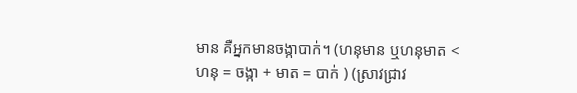មាន គឺអ្នកមានចង្កាបាក់។ (ហនុមាន ឬហនុមាត < ហនុ = ចង្កា + មាត = បាក់ ) (ស្រាវជ្រាវ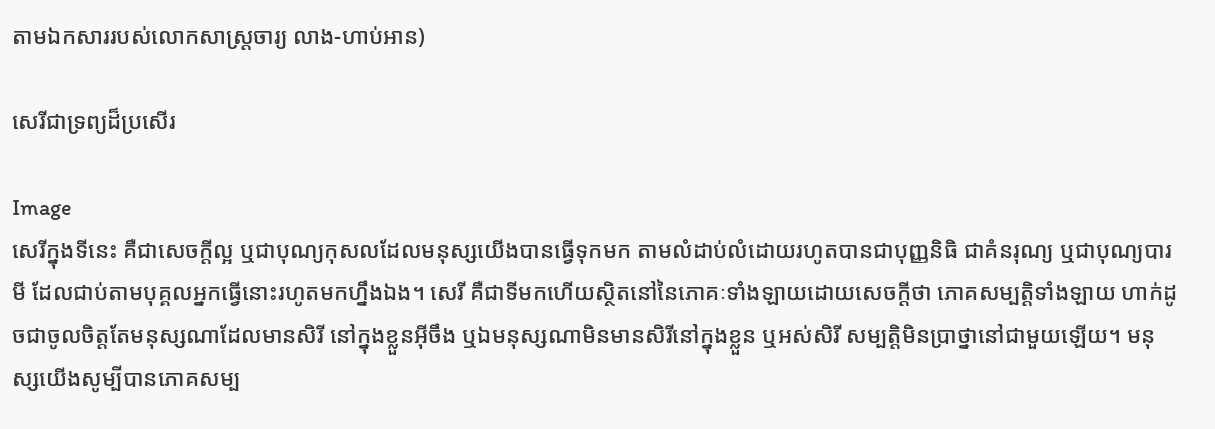តាមឯកសាររបស់លោកសាស្ត្រចារ្យ លាង-ហាប់អាន)

សេរីជាទ្រព្យដ៏ប្រសើរ

Image
សេរីក្នុងទីនេះ គឺជាសេចក្តីល្អ ឬជាបុណ្យកុសលដែលមនុស្សយើងបានធ្វើទុកមក តាមលំដាប់លំដោយរហូតបានជាបុញ្ញនិធិ ជាគំនរុណ្យ ឬជាបុណ្យបារមី ដែលជាប់តាមបុគ្គលអ្នកធ្វើនោះរហូតមកហ្នឹងឯង។ សេរី គឺជាទីមកហើយស្ថិតនៅនៃភោគៈទាំងឡាយដោយសេចក្តីថា ភោគសម្បត្តិទាំងឡាយ ហាក់ដូចជាចូលចិត្តតែមនុស្សណាដែលមានសិរី នៅក្នុងខ្លួនអ៊ីចឹង ឬឯមនុស្សណាមិនមានសិរីនៅក្នុងខ្លួន ឬអស់សិរី សម្បត្តិមិនប្រាថ្នានៅជាមួយឡើយ។ មនុស្សយើងសូម្បីបានភោគសម្ប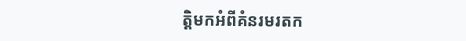ត្តិមកអំពីគំនរមរតក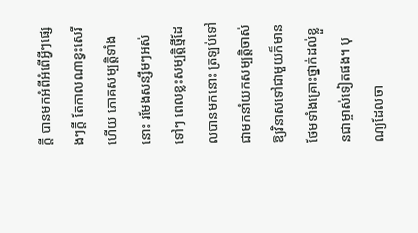ក្តី បានមកអំពីអំពើអ្វីៗផ្សេងៗក្តី តែកាលណាខ្វះសេរីហើយ ភោគសម្បត្តិទាំងនោះ រមែងសន្សឹមៗអស់ទៅៗ ពេលខ្លះសម្បត្តិថ្មីដែលបានមកនោះ ត្រឡប់ទៅជាមកនាំយកសម្បត្តិចាស់ឱ្យវិនាសទៅជាមួយក៏មាន ថែមទាំងគ្រោះថ្នាក់ដល់ខ្លួនជាម្ចាស់ទៀតផង។ បុណ្យដែលចា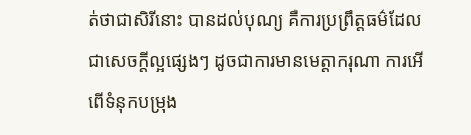ត់ថាជាសិរីនោះ បានដល់បុណ្យ គឺការប្រព្រឹត្តធម៌ដែលជាសេចក្តីល្អផ្សេងៗ ដូចជាការមានមេត្តាករុណា ការអើពើទំនុកបម្រុង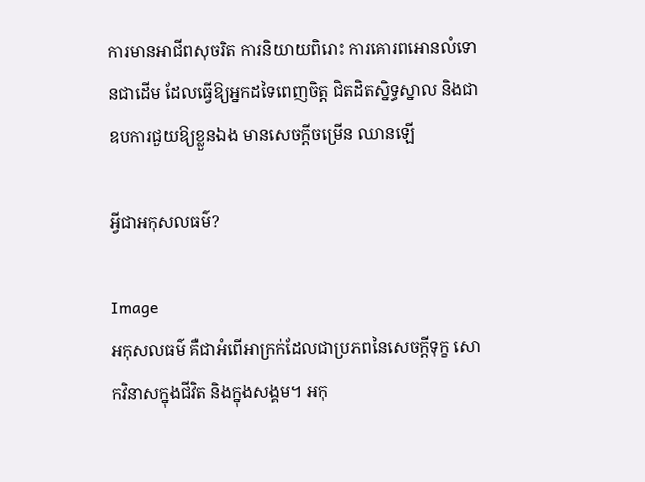ការមានអាជីពសុចរិត ការនិយាយពិរោះ ការគោរពអោនលំទោនជាដើម ដែលធ្វើឱ្យអ្នកដទៃពេញចិត្ត ជិតដិតស្និទ្ធស្នាល និងជាឧបការជួយឱ្យខ្លួនឯង មានសេចក្តីចម្រើន ឈានឡើ

អ្វីជាអកុសលធម៌?

Image
អកុសលធម៌ គឺជាអំពើអាក្រក់ដែលជាប្រភពនៃសេចក្តីទុក្ខ សោកវិនាសក្នុងជីវិត និងក្នុងសង្គម។ អកុ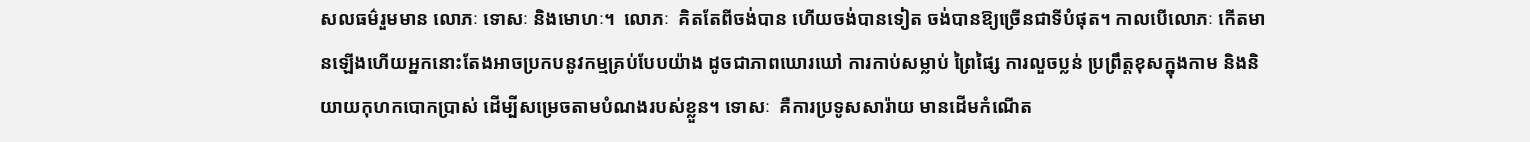សលធម៌រួមមាន លោភៈ ទោសៈ និងមោហៈ។  លោភៈ  គិតតែពីចង់បាន ហើយចង់បានទៀត ចង់បានឱ្យច្រើនជាទីបំផុត។ កាលបើលោភៈ កើតមានឡើងហើយអ្នកនោះតែងអាចប្រកបនូវកម្មគ្រប់បែបយ៉ាង ដូចជាភាពឃោរឃៅ ការកាប់សម្លាប់ ព្រៃផ្សៃ ការលួចប្លន់ ប្រព្រឹត្តខុសក្នុងកាម និងនិយាយកុហកបោកប្រាស់ ដើម្បីសម្រេចតាមបំណងរបស់ខ្លួន។ ទោសៈ  គឺការប្រទូសសារ៉ាយ មានដើមកំណើត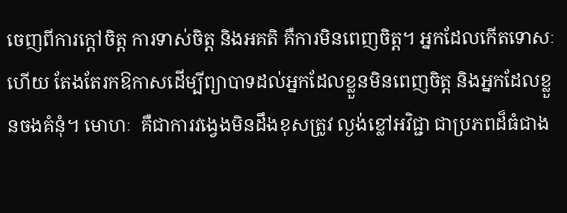ចេញពីការក្តៅចិត្ត ការទាស់ចិត្ត និងអគតិ គឺការមិនពេញចិត្ត។ អ្នកដែលកើតទោសៈហើយ តែងតែរកឱកាសដើម្បីព្យាបាទដល់អ្នកដែលខ្លួនមិនពេញចិត្ត និងអ្នកដែលខ្លួនចងគំនុំ។ មោហៈ  គឺជាការវង្វេងមិនដឹងខុសត្រូវ ល្ងង់ខ្លៅអវិជ្ជា ជាប្រភពដ៏ធំជាង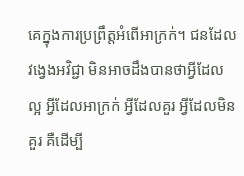គេក្នុងការប្រព្រឹត្តអំពើអាក្រក់។ ជនដែលវង្វេងអវិជ្ជា មិនអាចដឹងបានថាអ្វីដែលល្អ អ្វីដែលអាក្រក់ អ្វីដែលគួរ អ្វីដែលមិនគួរ គឺដើម្បី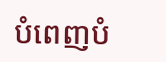បំពេញបំ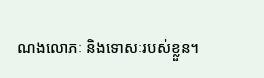ណងលោភៈ និងទោសៈរបស់ខ្លួន។